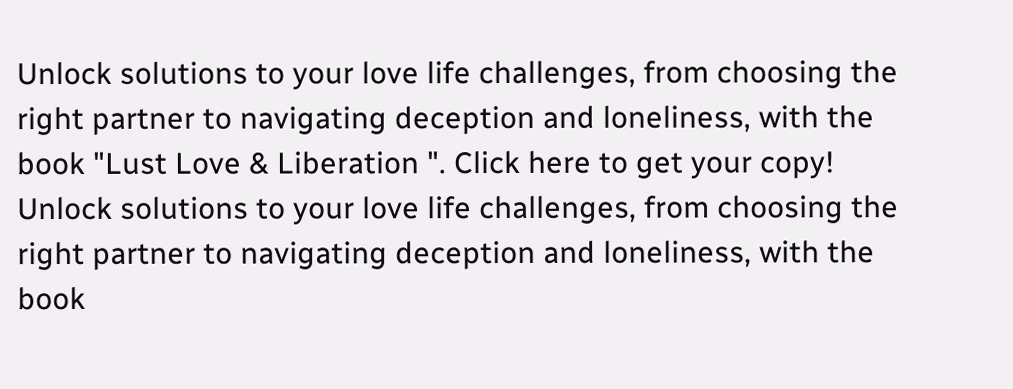Unlock solutions to your love life challenges, from choosing the right partner to navigating deception and loneliness, with the book "Lust Love & Liberation ". Click here to get your copy!
Unlock solutions to your love life challenges, from choosing the right partner to navigating deception and loneliness, with the book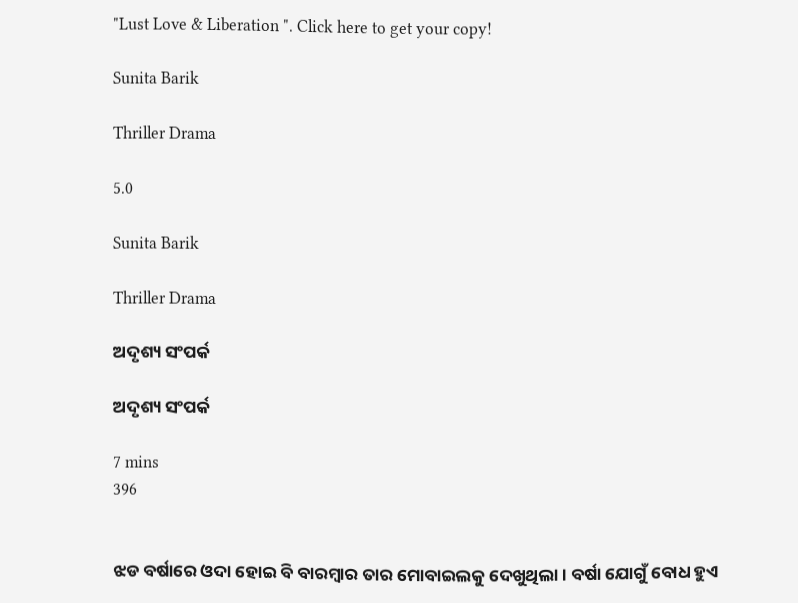"Lust Love & Liberation ". Click here to get your copy!

Sunita Barik

Thriller Drama

5.0

Sunita Barik

Thriller Drama

ଅଦୃଶ୍ୟ ସଂପର୍କ

ଅଦୃଶ୍ୟ ସଂପର୍କ

7 mins
396


ଝଡ ବର୍ଷାରେ ଓଦା ହୋଇ ବି ବାରମ୍ବାର ତାର ମୋବାଇଲକୁ ଦେଖୁଥିଲା। ବର୍ଷା ଯୋଗୁଁ ବୋଧ ହୁଏ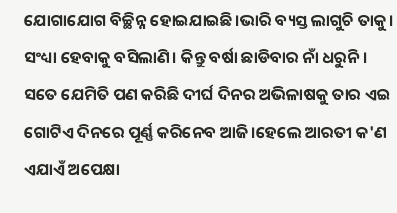ଯୋଗାଯୋଗ ବିଚ୍ଛିନ୍ନ ହୋଇଯାଇଛି।ଭାରି ବ୍ୟସ୍ତ ଲାଗୁଚି ତାକୁ। ସଂଧ୍ୟା ହେବାକୁ ବସିଲାଣି। କିନ୍ତୁ ବର୍ଷା ଛାଡିବାର ନାଁ ଧରୁନି। ସତେ ଯେମିତି ପଣ କରିଛି ଦୀର୍ଘ ଦିନର ଅଭିଳାଷକୁ ତାର ଏଇ ଗୋଟିଏ ଦିନରେ ପୂର୍ଣ୍ଣ କରିନେବ ଆଜି।ହେଲେ ଆରତୀ କ'ଣ ଏଯାଏଁ ଅପେକ୍ଷା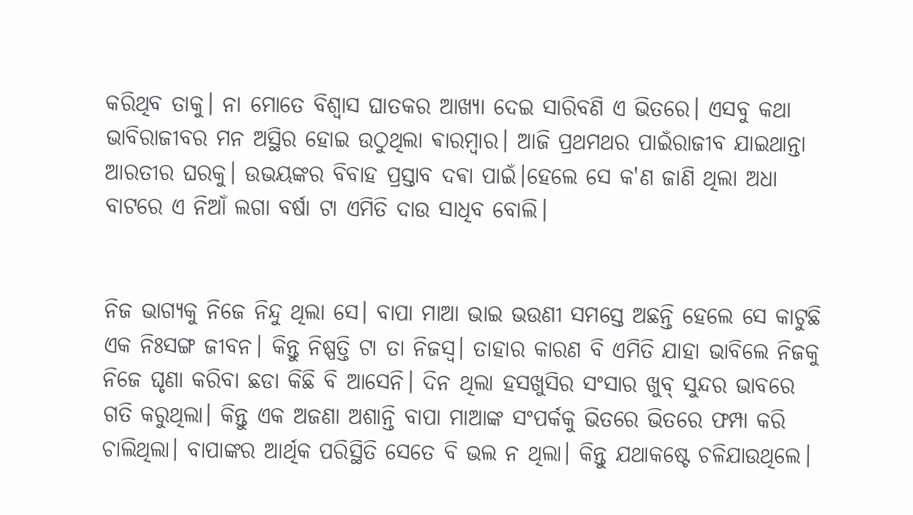କରିଥିବ ତାକୁ। ନା ମୋତେ ବିଶ୍ଵାସ ଘାତକର ଆଖ୍ୟା ଦେଇ ସାରିବଣି ଏ ଭିତରେ। ଏସବୁ କଥା ଭାବିରାଜୀବର ମନ ଅସ୍ଥିର ହୋଇ ଉଠୁଥିଲା ଵାରମ୍ଵାର। ଆଜି ପ୍ରଥମଥର ପାଇଁରାଜୀବ ଯାଇଥାନ୍ତା ଆରତୀର ଘରକୁ। ଉଭୟଙ୍କର ବିବାହ ପ୍ରସ୍ତାବ ଦଵା ପାଇଁ।ହେଲେ ସେ କ'ଣ ଜାଣି ଥିଲା ଅଧା ବାଟରେ ଏ ନିଆଁ ଲଗା ବର୍ଷା ଟା ଏମିତି ଦାଉ ସାଧିବ ବୋଲି।


ନିଜ ଭାଗ୍ୟକୁ ନିଜେ ନିନ୍ଦୁ ଥିଲା ସେ। ବାପା ମାଆ ଭାଇ ଭ‌ଉଣୀ ସମସ୍ତେ ଅଛନ୍ତି ହେଲେ ସେ କାଟୁଛି ଏକ ନିଃସଙ୍ଗ ଜୀବନ। କିନ୍ତୁ ନିଷ୍ପତ୍ତି ଟା ତା ନିଜସ୍ଵ। ତାହାର କାରଣ ବି ଏମିତି ଯାହା ଭାବିଲେ ନିଜକୁ ନିଜେ ଘୃଣା କରିବା ଛଡା କିଛି ବି ଆସେନି। ଦିନ ଥିଲା ହସଖୁସିର ସଂସାର ଖୁବ୍ ସୁନ୍ଦର ଭାବରେ ଗତି କରୁଥିଲା। କିନ୍ତୁ ଏକ ଅଜଣା ଅଶାନ୍ତି ବାପା ମାଆଙ୍କ ସଂପର୍କକୁ ଭିତରେ ଭିତରେ ଫମ୍ପା କରି ଚାଲିଥିଲା। ବାପାଙ୍କର ଆର୍ଥିକ ପରିସ୍ଥିତି ସେତେ ବି ଭଲ ନ ଥିଲା। କିନ୍ତୁ ଯଥାକଷ୍ଟେ ଚଳିଯାଉଥିଲେ।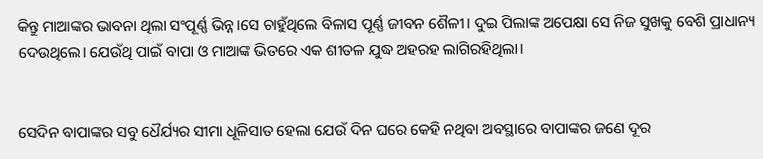କିନ୍ତୁ ମାଆଙ୍କର ଭାବନା ଥିଲା ସଂପୂର୍ଣ୍ଣ ଭିନ୍ନ।ସେ ଚାହୁଁଥିଲେ ବିଳାସ ପୂର୍ଣ୍ଣ ଜୀବନ ଶୈଳୀ। ଦୁଇ ପିଲାଙ୍କ ଅପେକ୍ଷା ସେ ନିଜ ସୁଖକୁ ବେଶି ପ୍ରାଧାନ୍ୟ ଦେଉଥିଲେ। ଯେଉଁଥି ପାଇଁ ବାପା ଓ ମାଆଙ୍କ ଭିତରେ ଏକ ଶୀତଳ ଯୁଦ୍ଧ ଅହରହ ଲାଗିରହିଥିଲା।


ସେଦିନ ବାପାଙ୍କର ସବୁ ଧୈର୍ଯ୍ୟର ସୀମା ଧୂଳିସାତ ହେଲା ଯେଉଁ ଦିନ ଘରେ କେହି ନଥିବା ଅବସ୍ଥାରେ ବାପାଙ୍କର ଜଣେ ଦୂର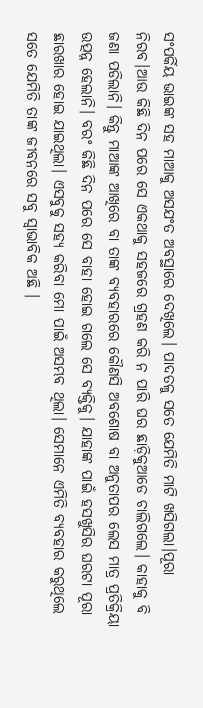ସଂପର୍କିୟ ଭାଇଙ୍କ ସହ ମାଆକୁ ଅସଯଂତ ଅବସ୍ଥାରେ ଦେଖିଲେ। ପାଦତଳୁ ସତେ ଯେମିତି ମାଟି ଖସିଗଲା।ପୂରା ନିରବ।ଆଉ କିଛି ଦିନ ପରେ ସେ ଏକଥାକୁ ସହଜରେ ଗ୍ରହଣ କରି ନ ପାରି ଘର ଛାଡ଼ିକୁଆଡେ ଚାଲିଗଲେ। କାହାକୁ ବି ଜଣା ପଡିଲାନି। କିନ୍ତୁ ମାଆଙ୍କ ଆଖିରେ ବା ତାଙ୍କ ବ୍ୟବହାରରେ କୌଣସି ଅବଶୋଷ ବା ଅନୁତାପର ଲେସ ମାତ୍ର ପ୍ରତିକ୍ରିୟା ଉତ୍ପନ୍ନ ହେଲାନି। ବରଂ କିଛି ଦିନ ପରେ ସେ ବାହା ହୋଇ ଗଲେ ସେ ବ୍ୟକ୍ତିକୁ। ଯାହାଙ୍କ ପାଇଁ ହସଖୁସିର ଘରଟା ପୂରା ଛାରଖାର ହୋଇ ଯାଇଥିଲା। ଏସବୁକୁ ସହ୍ୟ କରିବା ମୋ ପାଇଁ ଅସମ୍ଭବ ଥିଲା। ସେମାନେ ଏମିତି ବ୍ୟବହାର କରୁଥିଲେ ସତେ ଯେମିତି ତାଙ୍କ ଜୀବନରେ ସବୁ ସ୍ଵାଭାବିକ ଅଛି ।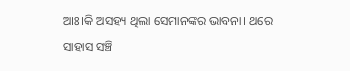ଆଃ।କି ଅସହ୍ୟ ଥିଲା ସେମାନଙ୍କର ଭାବନା। ଥରେ ସାହାସ ସଞ୍ଚି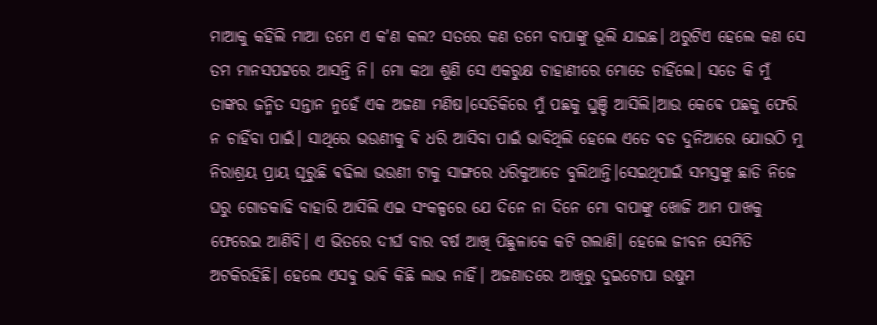ମାଆକୁ କହିଲି ମାଆ ତମେ ଏ କ'ଣ କଲ? ସତରେ କଣ ତମେ ବାପାଙ୍କୁ ଭୂଲି ଯାଇଛ। ଥରୁଟିଏ ହେଲେ କଣ ସେ ତମ‌ ମାନସପଟ୍ଟରେ ଆସନ୍ତି ନି। ମୋ କଥା ଶୁଣି ସେ ଏକରୁକ୍ଷ ଚାହାଣୀରେ ମୋତେ ଚାହିଁଲେ‌। ସତେ କି ମୁଁ ତାଙ୍କର ଜନ୍ମିତ ସନ୍ତାନ ନୁହେଁ ଏକ ଅଜଣା ମଣିଷ।ସେତିକିରେ ମୁଁ ପଛକୁ ଘୁଞ୍ଚି ଆସିଲି।ଆଉ କେଵେ ପଛକୁ ଫେରି ନ ଚାହିଁବା ପାଇଁ। ସାଥିରେ ଭ‌ଉଣୀକୁ ଵି ଧରି ଆସିବା ପାଇଁ ଭାବିଥିଲି ହେଲେ ଏତେ ବଡ ଦୁନିଆରେ ଯୋଉଠି ମୁ ନିରାଶ୍ରୟ ପ୍ରାୟ ଘୂରୁଛି ଵଢିଲା ଭ‌ଉଣୀ ଟାକୁ ସାଙ୍ଗରେ ଧରିକୁଆଡେ ବୁଲିଥାନ୍ତି।ସେଇଥିପାଇଁ ସମସ୍ତଙ୍କୁ ଛାଡି ନିଜେ ଘରୁ ଗୋଡ‌କାଢି ବାହାରି ଆସିଲି ଏଇ ସଂକଳ୍ପରେ ଯେ ଦିନେ ନା ଦିନେ ମୋ ବାପାଙ୍କୁ ଖୋଜି ଆମ ପାଖକୁ ଫେରେଇ ଆଣିବି। ଏ ଭିତରେ ଦୀର୍ଘ ବାର ବର୍ଷ ଆଖି ପିଛୁଳାକେ କଟି ଗଲାଣି। ହେଲେ ଜୀବନ ସେମିତି ଅଟକିରହିଛି। ହେଲେ ଏସଵୁ ଭାଵି କିଛି ଲାଭ ନାହିଁ। ଅଜଣାତରେ ଆଖିରୁ ଦୁଇଟୋପା ଉଷୁମ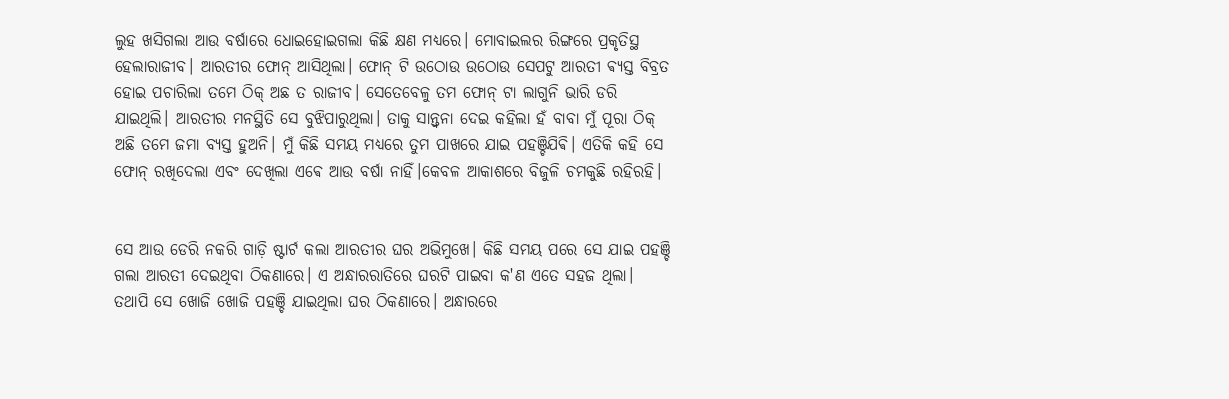ଲୁହ ଖସିଗଲା ଆଉ ବର୍ଷାରେ ଧୋଇହୋଇଗଲା କିଛି କ୍ଷଣ ମଧ୍ୟରେ। ମୋବାଇଲର ରିଙ୍ଗରେ ପ୍ରକୃତିସ୍ଥ ହେଲାରାଜୀବ। ଆରତୀର ଫୋନ୍ ଆସିଥିଲା। ଫୋନ୍ ଟି ଉଠୋଉ ଉଠୋଉ ସେପଟୁ ଆରତୀ ଵ୍ୟସ୍ତ ବିବ୍ରତ ହୋଇ ପଚାରିଲା ତମେ ଠିକ୍ ଅଛ ତ ରାଜୀବ। ସେତେବେଳୁ ତମ ଫୋନ୍ ଟା ଲାଗୁନି ଭାରି ଡରି ଯାଇଥିଲି। ଆରତୀର ମନସ୍ଥିତି ସେ ବୁଝିପାରୁଥିଲା। ତାକୁ ସାନ୍ତ୍ଵନା ଦେଇ କହିଲା ହଁ ବାବା ମୁଁ ପୂରା ଠିକ୍ ଅଛି ତମେ ଜମା ବ୍ୟସ୍ତ ହୁଅନି। ମୁଁ କିଛି ସମୟ ମଧ୍ୟରେ ତୁମ ପାଖରେ ଯାଇ ପହଞ୍ଚିଯିଵି। ଏତିକି କହି ସେ ଫୋନ୍ ରଖିଦେଲା ଏବଂ ଦେଖିଲା‌ ଏଵେ ଆଉ ବର୍ଷା ନାହିଁ।କେବଳ ଆକାଶରେ ବିଜୁଳି ଚମକୁଛି ର‌ହିରହି।


ସେ ଆଉ ଡେରି ନକରି ଗାଡ଼ି ଷ୍ଟାର୍ଟ କଲା ଆରତୀର ଘର ଅଭିମୁଖେ। କିଛି ସମୟ ପରେ ସେ ଯାଇ ପହଞ୍ଚି ଗଲା ଆରତୀ ଦେଇଥିବା ଠିକଣାରେ। ଏ ଅନ୍ଧାରରାତିରେ ଘରଟି ପାଇବା କ'ଣ ଏତେ ସହଜ ଥିଲା। ତଥାପି ସେ ଖୋଜି ଖୋଜି ପହଞ୍ଚି ଯାଇଥିଲା ଘର ଠିକଣାରେ। ଅନ୍ଧାରରେ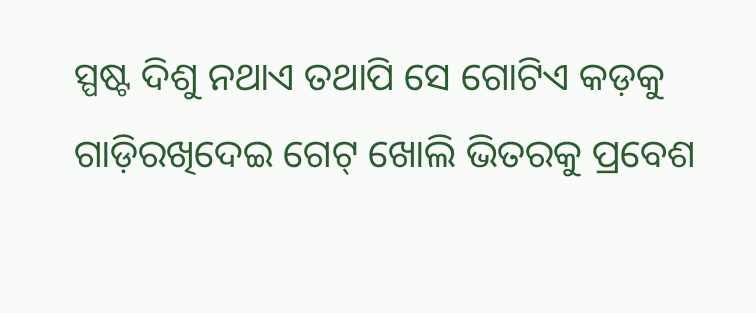ସ୍ପଷ୍ଟ ଦିଶୁ ନଥାଏ ତଥାପି ସେ ଗୋଟିଏ କଡ଼କୁ ଗାଡ଼ିରଖିଦେଇ ଗେଟ୍ ଖୋଲି ଭିତରକୁ ପ୍ରବେଶ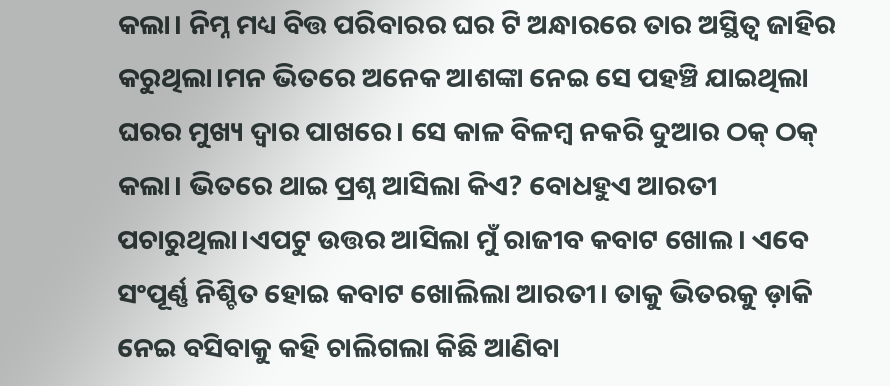କଲା। ନିମ୍ନ ମଧ୍ୟ ବିତ୍ତ ପରିବାରର ଘର ଟି ଅନ୍ଧାରରେ ତାର ଅସ୍ଥିତ୍ଵ ଜାହିର କରୁଥିଲା।ମନ ଭିତରେ ଅନେକ ଆଶଙ୍କା ନେଇ ସେ ପହଞ୍ଚି ଯାଇଥିଲା ଘରର ମୁଖ୍ୟ ଦ୍ଵାର ପାଖରେ। ସେ କାଳ ବିଳମ୍ବ ନକରି ଦୁଆର ଠକ୍ ଠକ୍ କଲା। ଭିତରେ ଥାଇ ପ୍ରଶ୍ନ ଆସିଲା କିଏ? ବୋଧହୁଏ ଆରତୀ ପଚାରୁଥିଲା।ଏପଟୁ ଉତ୍ତର ଆସିଲା ମୁଁ ରାଜୀବ କବାଟ ଖୋଲ। ଏବେ ସଂପୂର୍ଣ୍ଣ ନିଶ୍ଚିତ ହୋଇ କବାଟ ଖୋଲିଲା ଆରତୀ। ତାକୁ ଭିତରକୁ ଡ଼ାକି ନେଇ ବସିବାକୁ କହି ଚାଲିଗଲା କିଛି ଆଣିବା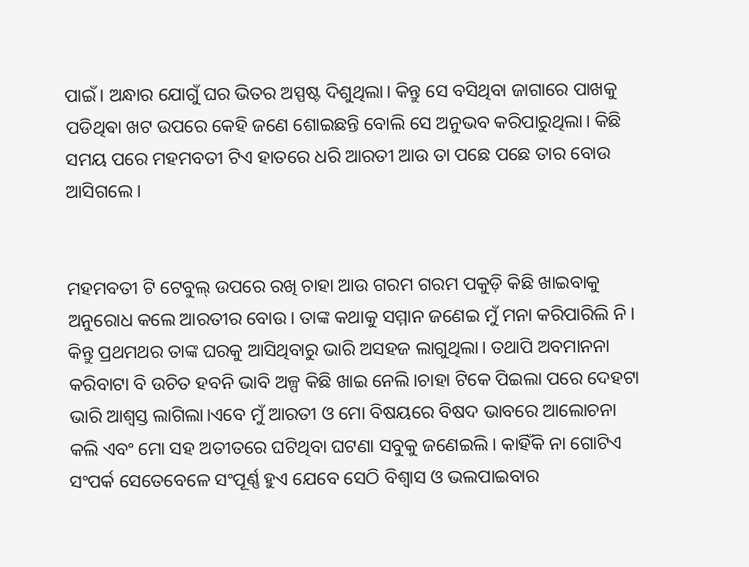ପାଇଁ। ଅନ୍ଧାର ଯୋଗୁଁ ଘର ଭିତର ଅସ୍ପଷ୍ଟ ଦିଶୁଥିଲା। କିନ୍ତୁ ସେ ବସିଥିବା ଜାଗାରେ ପାଖକୁ ପଡିଥିଵା ଖଟ ଉପରେ କେହି ଜଣେ ଶୋଇଛନ୍ତି ବୋଲି ସେ ଅନୁଭବ କରିପାରୁଥିଲା। କିଛି ସମୟ ପରେ ମହମବତୀ ଟିଏ ହାତରେ ଧରି ଆରତୀ ଆଉ ତା ପଛେ ପଛେ ତାର ବୋଉ ଆସିଗଲେ।


ମହମବତୀ ଟି ଟେବୁଲ୍ ଉପରେ ରଖି ଚାହା ଆଉ ଗରମ ଗରମ ପକୁଡ଼ି କିଛି ଖାଇବାକୁ ଅନୁରୋଧ କଲେ ଆରତୀର ବୋଉ। ତାଙ୍କ କଥାକୁ ସମ୍ମାନ ଜଣେଇ ମୁଁ ମନା କରିପାରିଲି ନି। କିନ୍ତୁ ପ୍ରଥମଥର ତାଙ୍କ ଘରକୁ ଆସିଥିବାରୁ ଭାରି ଅସହଜ ଲାଗୁଥିଲା। ତଥାପି ଅବମାନନା କରିବାଟା ବି ଉଚିତ ହବନି ଭାବି ଅଳ୍ପ କିଛି ଖାଇ ନେଲି।ଚାହା ଟିକେ ପିଇଲା ପରେ ଦେହଟା ଭାରି ଆଶ୍ବସ୍ତ ଲାଗିଲା।ଏବେ ମୁଁ ଆରତୀ ଓ ମୋ ବିଷୟରେ ବିଷଦ ଭାବରେ ଆଲୋଚନା କଲି ଏବଂ ମୋ ସହ ଅତୀତରେ ଘଟିଥିବା ଘଟଣା ସବୁକୁ ଜଣେଇଲି। କାହିଁକି ନା ଗୋଟିଏ ସଂପର୍କ ସେତେବେଳେ ସଂପୂର୍ଣ୍ଣ ହୁଏ ଯେବେ ସେଠି ବିଶ୍ୱାସ ଓ ଭଲପାଇବାର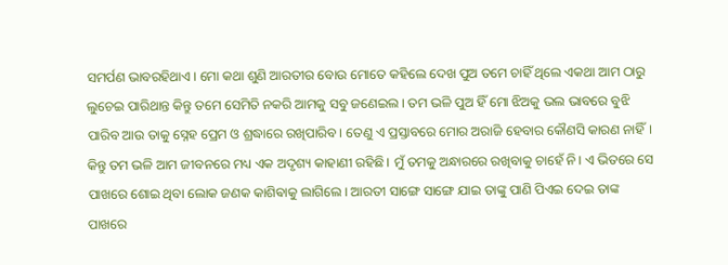ସମର୍ପଣ ଭାବରହିଥାଏ। ମୋ କଥା ଶୁଣି ଆରତୀର ବୋଉ ମୋତେ କହିଲେ ଦେଖ ପୁଅ ତମେ ଚାହିଁ ଥିଲେ ଏକଥା ଆମ ଠାରୁ ଲୁଚେଇ ପାରିଥାନ୍ତ କିନ୍ତୁ ତମେ ସେମିତି ନକରି ଆମକୁ ସବୁ ଜଣେଇଲ। ତମ ଭଳି ପୁଅ ହିଁ ମୋ ଝିଅକୁ ଭଲ ଭାବରେ ବୁଝି ପାରିବ ଆଉ ତାକୁ ସ୍ନେହ ପ୍ରେମ ଓ ଶ୍ରଦ୍ଧାରେ ରଖିପାରିବ। ତେଣୁ ଏ ପ୍ରସ୍ତାବରେ ମୋର ଅରାଜି ହେବାର କୌଣସି କାରଣ ନାହିଁ। କିନ୍ତୁ ତମ ଭଳି ଆମ ଜୀବନରେ ମଧ୍ୟ ଏକ ଅଦୃଶ୍ୟ କାହାଣୀ ରହିଛି। ମୁଁ ତମକୁ ଅନ୍ଧାରରେ ରଖିବାକୁ ଚାହେଁ ନି। ଏ ଭିତରେ ସେ ପାଖରେ ଶୋଇ ଥିବା ଲୋକ ଜଣକ କାଶିଵାକୁ ଲାଗିଲେ। ଆରତୀ ସାଙ୍ଗେ ସାଙ୍ଗେ ଯାଇ ତାଙ୍କୁ ପାଣି ପିଏଇ ଦେଇ ତାଙ୍କ ପାଖରେ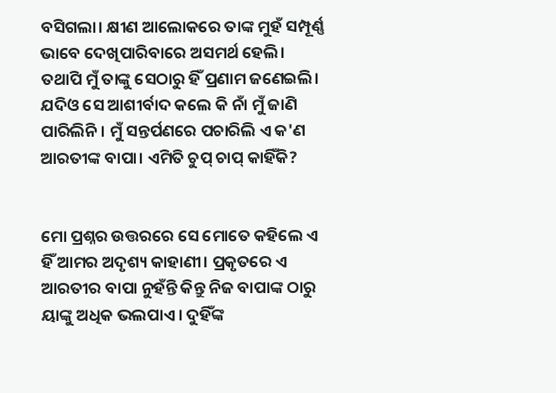ବସିଗଲା। କ୍ଷୀଣ ଆଲୋକରେ ତାଙ୍କ ମୁହଁ ସମ୍ପୂର୍ଣ୍ଣ ଭାବେ ଦେଖିପାରିବାରେ ଅସମର୍ଥ ହେଲି। ତଥାପି ମୁଁ ତାଙ୍କୁ ସେଠାରୁ ହିଁ ପ୍ରଣାମ ଜଣେଇଲି। ଯଦିଓ ସେ ଆଶୀର୍ବାଦ କଲେ କି ନାଁ ମୁଁ ଜାଣି ପାରିଲିନି। ମୁଁ ସନ୍ତର୍ପଣରେ ପଚାରିଲି ଏ କ'ଣ ଆରତୀଙ୍କ ବାପା। ଏମିତି ଚୁପ୍ ଚାପ୍ କାହିଁକି?


ମୋ ପ୍ରଶ୍ନର ଉତ୍ତରରେ ସେ ମୋତେ କହିଲେ ଏ ହିଁ ଆମର ଅଦୃଶ୍ୟ କାହାଣୀ। ପ୍ରକୃତରେ ଏ ଆରତୀର ବାପା ନୁହଁନ୍ତି କିନ୍ତୁ ନିଜ ବାପାଙ୍କ ଠାରୁ ୟାଙ୍କୁ ଅଧିକ ଭଲପାଏ । ଦୁହିଁଙ୍କ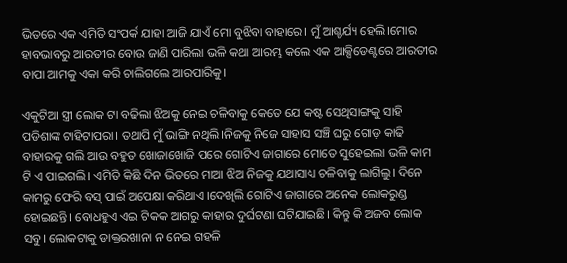ଭିତରେ ଏକ ଏମିତି ସଂପର୍କ ଯାହା ଆଜି ଯାଏଁ ମୋ ବୁଝିବା ବାହାରେ। ମୁଁ ଆଶ୍ଚର୍ଯ୍ୟ ହେଲି।ମୋର ହାବଭାବରୁ ଆରତୀର ବୋଉ ଜାଣି ପାରିଲା ଭଳି କଥା ଆରମ୍ଭ କଲେ ଏକ ଆକ୍ସିଡେଣ୍ଟରେ ଆରତୀର ବାପା ଆମକୁ ଏକା କରି ଚାଲିଗଲେ ଆରପାରିକୁ।

ଏକୁଟିଆ ସ୍ତ୍ରୀ ଲୋକ ଟା ବଢିଲା ଝିଅକୁ ନେଇ ଚଳିବାକୁ କେତେ ଯେ କଷ୍ଟ ସେଥିସାଙ୍ଗକୁ ସାହି ପଡିଶାଙ୍କ ଟାହିଟାପରା। ତଥାପି ମୁଁ ଭାଙ୍ଗି ନଥିଲି।ନିଜକୁ ନିଜେ ସାହାସ ସଞ୍ଚି ଘରୁ ଗୋଡ଼ କାଢି ବାହାରକୁ ଗଲି ଆଉ ବହୁତ ଖୋଜାଖୋଜି ପରେ ଗୋଟିଏ ଜାଗାରେ ମୋତେ ସୁହେଇଲା ଭଳି କାମ ଟି ଏ ପାଇଗଲି। ଏମିତି କିଛି ଦିନ ଭିତରେ ମାଆ ଝିଅ ନିଜକୁ ଯଥାସାଧ୍ୟ ଚଳିବାକୁ ଲାଗିଲୁ। ଦିନେ କାମରୁ ଫେରି ବସ୍ ପାଇଁ ଅପେକ୍ଷା କରିଥାଏ ।ଦେଖିଲି ଗୋଟିଏ ଜାଗାରେ ଅନେକ ଲୋକରୁଣ୍ଡ ହୋଇଛନ୍ତି। ବୋଧହୁଏ ଏଇ ଟିକକ ଆଗରୁ କାହାର ଦୁର୍ଘଟଣା ଘଟିଯାଇଛି। କିନ୍ତୁ କି ଅଜବ ଲୋକ ସବୁ। ଲୋକଟାକୁ ଡାକ୍ତରଖାନା ନ ନେଇ ଗହଳି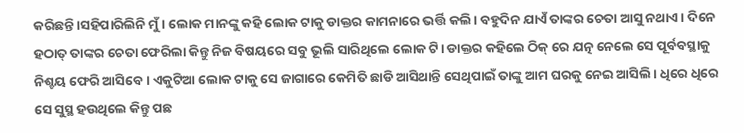କରିଛନ୍ତି।ସହିପାରିଲିନି ମୁଁ। ଲୋକ ମାନଙ୍କୁ କହି ଲୋକ ଟାକୁ ଡାକ୍ତର କାମନାରେ ଭର୍ତ୍ତି କଲି। ବହୁଦିନ ଯାଏଁ ତାଙ୍କର ଚେତା ଆସୁ ନଥାଏ। ଦିନେ ହଠାତ୍ ତାଙ୍କର ଚେତା ଫେରିଲା କିନ୍ତୁ ନିଜ ବିଷୟରେ ସବୁ ଭୂଲି ସାରିଥିଲେ ଲୋକ ଟି। ଡାକ୍ତର କହିଲେ ଠିକ୍ ରେ ଯତ୍ନ ନେଲେ ସେ ପୂର୍ବବସ୍ଥାକୁ ନିଶ୍ଚୟ ଫେରି ଆସିବେ। ଏକୁଟିଆ ଲୋକ ଟାକୁ ସେ ଜାଗାରେ କେମିତି ଛାଡି ଆସିଥାନ୍ତି ସେଥିପାଇଁ ତାଙ୍କୁ ଆମ ଘରକୁ ନେଇ ଆସିଲି। ଧିରେ ଧିରେ ସେ ସୁସ୍ଥ ହ‌ଉଥିଲେ କିନ୍ତୁ ପଛ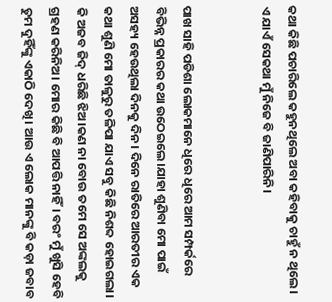କଥା କିଛି ପଚାରିଲେ କହୁନଥିଲେ ଅବା କହିବାକୁ ଚାହୁଁ ନ ଥିଲେ। ଏ ଯାଏଁ ସେକଥା ମୁଁ ନିଜେ ବି ଜାଣିପାରିନି।


ପାଖ ସାହି ପଡିଶା ଲୋକମାନେ ଧିରେ ଧିରେ ଆମ ସମ୍ପର୍କରେ ବିଭିନ୍ନ ପ୍ରକାରର କଥା ଉଠେଇଲେ।ଯାହା ଶୁଣିବା ମୋ ପାଇଁ ଅସହ୍ୟ ହେଉଥିଲା ଦିନକୁ ଦିନ। ଦିନେ ରାତିରେ ଆରତୀର ଏକ କଥା ଶୁଣି ମୋ ତାଳୁରୁ ତଳିପା ଯାଏ ସବୁ କିଛି ନିଶବ୍ଦ ହୋଇଗଲା। କି ଅଜବ ଜିଦ୍ ଧରିଛି ଝିଅ।କଣ ନା ବୋଉ ତମେ ସେ ଅଙ୍କଲକୁ ଗ୍ରହଣ କରିନିଅ। ମୋର କିଛି ବି ଆପତ୍ତି ନାହିଁ। ବରଂ ମୁଁ ଖୁସି ହେବି ତୁମ ଦୁହିଁଙ୍କୁ ଏକାଠି ଦେଖି। ଆଉ ଏ ଲୋକ ମାନଙ୍କୁ ବି କଡ଼ା ଜବାବ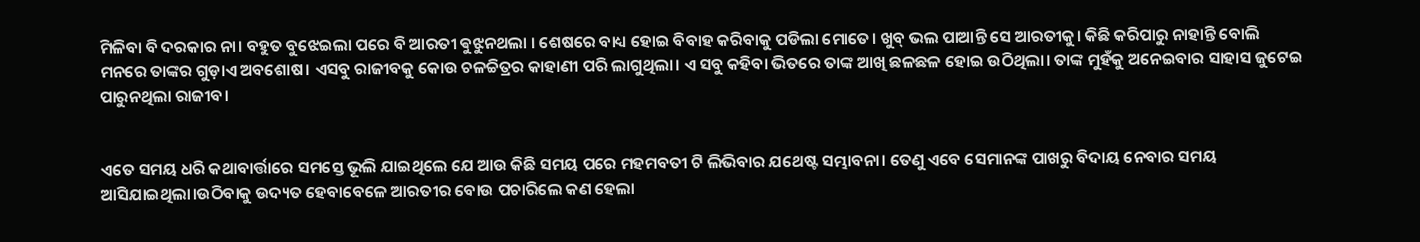ମିଳିବା ବି ଦରକାର ନା। ବହୁତ ବୁଝେଇଲା ପରେ ବି ଆରତୀ ଵୁଝୁନଥଲା । ଶେଷରେ ବାଧ୍ୟ ହୋଇ ବିବାହ କରିବାକୁ ପଡିଲା ମୋତେ। ଖୁବ୍ ଭଲ ପାଆନ୍ତି ସେ ଆରତୀକୁ। କିଛି କରିପାରୁ ନାହାନ୍ତି ବୋଲି ମନରେ ତାଙ୍କର ଗୁଡ଼ାଏ ଅବଶୋଷ। ଏସବୁ ରାଜୀବକୁ କୋଉ ଚଳଚ୍ଚିତ୍ରର କାହାଣୀ ପରି ଲାଗୁଥିଲା। ଏ ସବୁ କହିବା ଭିତରେ ତାଙ୍କ ଆଖି ଛଳଛଳ ହୋଇ ଉଠିଥିଲା। ତାଙ୍କ ମୁହଁକୁ ଅନେଇବାର ସାହାସ ଜୁଟେଇ ପାରୁନଥିଲା ରାଜୀବ।


ଏତେ ସମୟ ଧରି କଥାବାର୍ତ୍ତାରେ ସମସ୍ତେ ଭୂଲି ଯାଇଥିଲେ ଯେ ଆଉ କିଛି ସମୟ ପରେ ମହମବତୀ ଟି ଲିଭିବାର ଯଥେଷ୍ଟ ସମ୍ଭାବନା। ତେଣୁ ଏବେ ସେମାନଙ୍କ ପାଖରୁ ବିଦାୟ ନେବାର ସମୟ ଆସିଯାଇଥିଲା।ଉଠିବାକୁ ଉଦ୍ୟତ ହେବାବେଳେ ଆରତୀର ବୋଉ ପଚାରିଲେ କଣ ହେଲା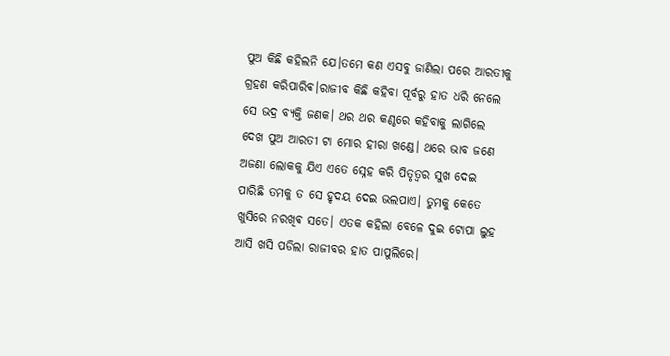ପୁଅ କିଛି କହିଲନି ଯେ।ତମେ କଣ ଏସବୁ ଜାଣିଲା ପରେ ଆରତୀକୁ ଗ୍ରହଣ କରିପାରିଵ।ରାଜୀବ କିଛି କହିବା ପୂର୍ବରୁ ହାତ ଧରି ନେଲେ ସେ ଭଦ୍ର ବ୍ୟକ୍ତି ଜଣକ। ଥର ଥର କଣ୍ଠରେ କହିବାକୁ ଲାଗିଲେ ଦେଖ ପୁଅ ଆରତୀ ଟା ମୋର ହୀରା ଖଣ୍ଡେ। ଥରେ ଭାବ ଜଣେ ଅଜଣା ଲୋକକୁ ଯିଏ ଏତେ ସ୍ନେହ କରି ପିତୃତ୍ଵର ସୁଖ ଦେଇ ପାରିଛି ତମକୁ ତ ସେ ହୃଦୟ ଦେଇ ଭଲପାଏ। ତୁମକୁ କେତେ ଖୁସିରେ ନରଖିଵ ସତେ। ଏତକ କହିଲା ବେଳେ ଦୁଇ ଟୋପା ଲୁହ ଆସି ଖସି ପଡିଲା ରାଜୀବର ହାତ ପାପୁଲିରେ।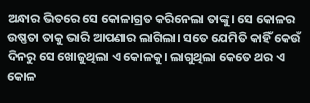ଅନ୍ଧାର ଭିତରେ ସେ କୋଳାଗ୍ରତ କରିନେଲା ତାଙ୍କୁ। ସେ କୋଳର ଉଷ୍ଣତା ତାକୁ ଭାରି ଆପଣାର ଲାଗିଲା। ସତେ ଯେମିତି କାହିଁ କେଉଁ ଦିନରୁ ସେ ଖୋଜୁଥିଲା ଏ କୋଳକୁ। ଲାଗୁଥିଲା କେତେ ଥର ଏ କୋଳ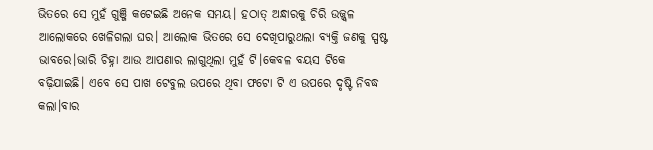ଭିତରେ ସେ ମୁହଁ ଗୁଞ୍ଜି କଟେଇଛି ଅନେକ ସମୟ। ହଠାତ୍ ଅନ୍ଧାରକୁ ଚିରି ଉଜ୍ଜ୍ୱଳ ଆଲୋକରେ ଖେଳିଗଲା ଘର। ଆଲୋକ ଭିତରେ ସେ ଦେଖିପାରୁଥଲା ବ୍ୟକ୍ତି ଜଣକୁ ସ୍ପଷ୍ଟ ଭାବରେ।ଭାରି ଚିହ୍ନା ଆଉ ଆପଣାର ଲାଗୁଥିଲା ମୁହଁ ଟି।କେବଳ ବୟସ ଟିକେ ବଢ଼ିଯାଇଛି। ଏବେ ସେ ପାଖ ଟେବୁଲ ଉପରେ ଥିବା ଫଟୋ ଟି ଏ ଉପରେ ଦୃଷ୍ଟି ନିବଦ୍ଧ କଲା।ବାର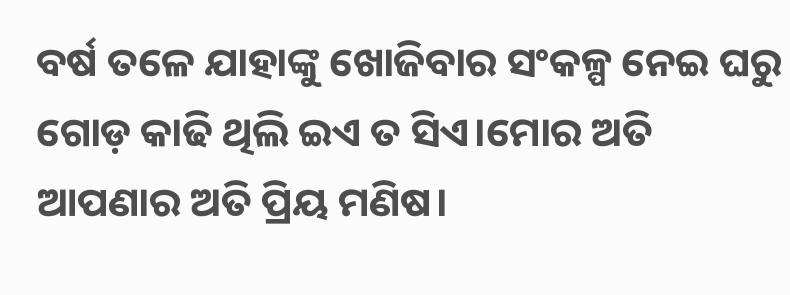ବର୍ଷ ତଳେ ଯାହାଙ୍କୁ ଖୋଜିବାର ସଂକଳ୍ପ ନେଇ ଘରୁ ଗୋଡ଼ କାଢି ଥିଲି ଇଏ ତ ସିଏ।ମୋର ଅତି ଆପଣାର ଅତି ପ୍ରିୟ ମଣିଷ।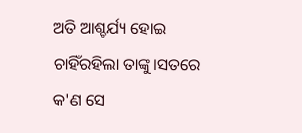ଅତି ଆଶ୍ଚର୍ଯ୍ୟ ହୋଇ ଚାହିଁରହିଲା ତାଙ୍କୁ।ସତରେ କ'ଣ ସେ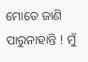ମୋତେ ଜାଣି ପାରୁନାହାନ୍ତି ! ମୁଁ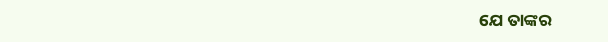ଯେ ତାଙ୍କର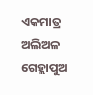ଏକମାତ୍ର ଅଲିଅଳ ଗେହ୍ଲାପୁଅ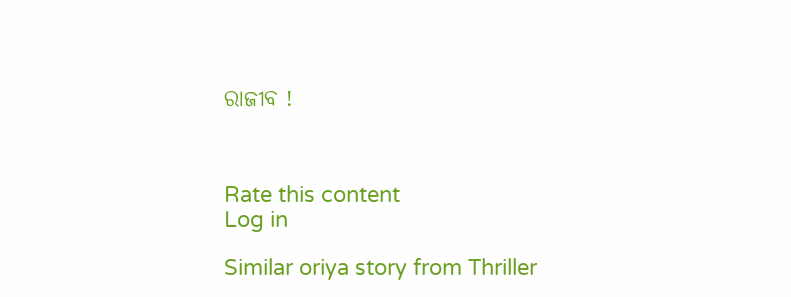ରାଜୀବ !



Rate this content
Log in

Similar oriya story from Thriller